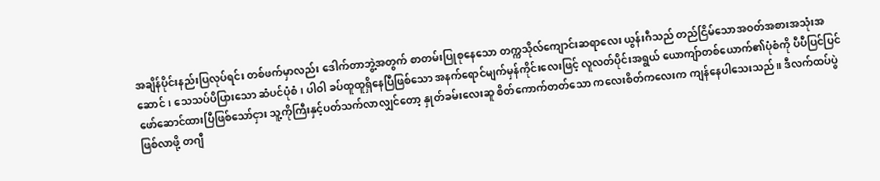အချိန်ပိုင်းနည်းပြလုပ်ရင်း တစ်ဖက်မှာလည်း ဒေါက်တာဘွဲ့အတွက် စာတမ်းပြုစုနေသော တက္ကသိုလ်ကျောင်းဆရာလေး ယွန်းဂီသည် တည်ငြိမ်သောအဝတ်အစားအသုံးအဆောင်၊ သေသပ်ပိပြားသော ဆံပင်ပုံစံ၊ ပါဝါ ခပ်ထူထူရှိနေပြီဖြစ်သော အနက်ရောင်မျက်မှန်ကိုင်းလေးဖြင့် လူလတ်ပိုင်းအရွယ် ယောကျ်ာတစ်ယောက်၏ပုံစံကို ပီပီပြင်ပြင်ဖော်ဆောင်ထားပြီဖြစ်သော်ငှား သူ့ကိုကြီးနှင့်ပတ်သက်လာလျှင်တော့ နှုတ်ခမ်းလေးဆူ စိတ်ကောက်တတ်သော ကလေးစိတ်ကလေးက ကျန်နေပါသေးသည်။ ဒီလက်ထပ်ပွဲဖြစ်လာဖို့ တဂျီ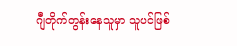ဂျီတိုက်တွန်းနေသူမှာ သူပင်ဖြစ်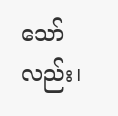သော်လည်း၊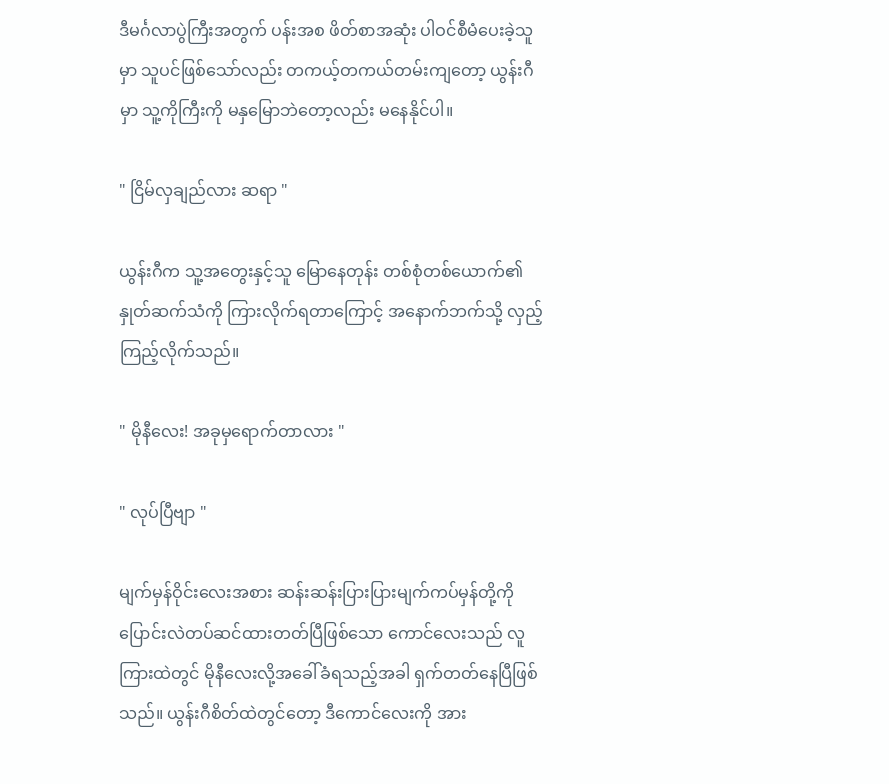ဒီမင်္ဂလာပွဲကြီးအတွက် ပန်းအစ ဖိတ်စာအဆုံး ပါဝင်စီမံပေးခဲ့သူမှာ သူပင်ဖြစ်သော်လည်း တကယ့်တကယ်တမ်းကျတော့ ယွန်းဂီမှာ သူ့ကိုကြီးကို မနှမြောဘဲတော့လည်း မနေနိုင်ပါ။

" ငြိမ်လှချည်လား ဆရာ "

ယွန်းဂီက သူ့အတွေးနှင့်သူ မြောနေတုန်း တစ်စုံတစ်ယောက်၏ နှုတ်ဆက်သံကို ကြားလိုက်ရတာကြောင့် အနောက်ဘက်သို့ လှည့်ကြည့်လိုက်သည်။

" မိုနီလေး! အခုမှရောက်တာလား "

" လုပ်ပြီဗျာ "

မျက်မှန်ဝိုင်းလေးအစား ဆန်းဆန်းပြားပြားမျက်ကပ်မှန်တို့ကို ပြောင်းလဲတပ်ဆင်ထားတတ်ပြီဖြစ်သော‌ ကောင်လေးသည် လူကြားထဲတွင် မိုနီလေးလို့အခေါ်ခံရသည့်အခါ ရှက်တတ်နေပြီဖြစ်သည်။ ယွန်းဂီစိတ်ထဲတွင်တော့ ဒီကောင်လေးကို အား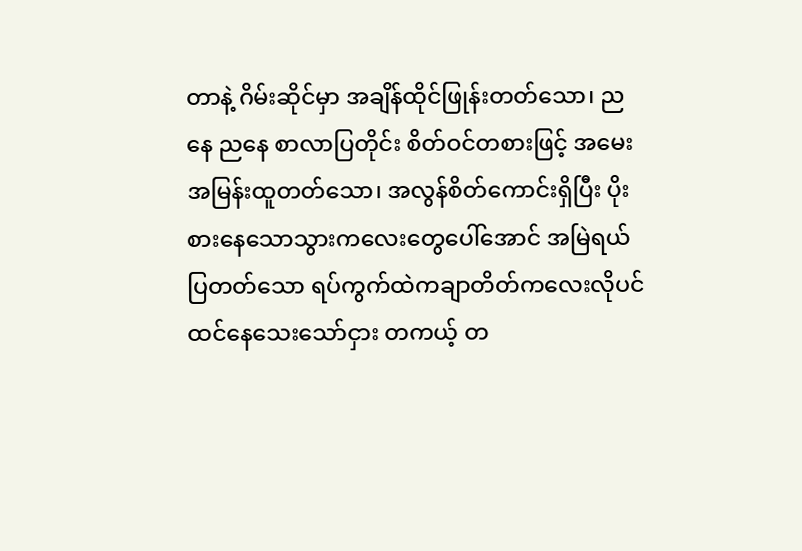တာနဲ့ ဂိမ်းဆိုင်မှာ အချိန်ထိုင်ဖြုန်းတတ်သော၊ ညနေ ညနေ စာလာပြတိုင်း စိတ်ဝင်တစားဖြင့် အမေးအမြန်းထူတတ်သော၊ အလွန်စိတ်ကောင်းရှိပြီး ပိုးစားနေသောသွားကလေးတွေပေါ်အောင် အမြဲရယ်ပြတတ်သော ရပ်ကွက်ထဲကချာတိတ်ကလေးလိုပင် ထင်နေသေးသော်ငှား တကယ့် တ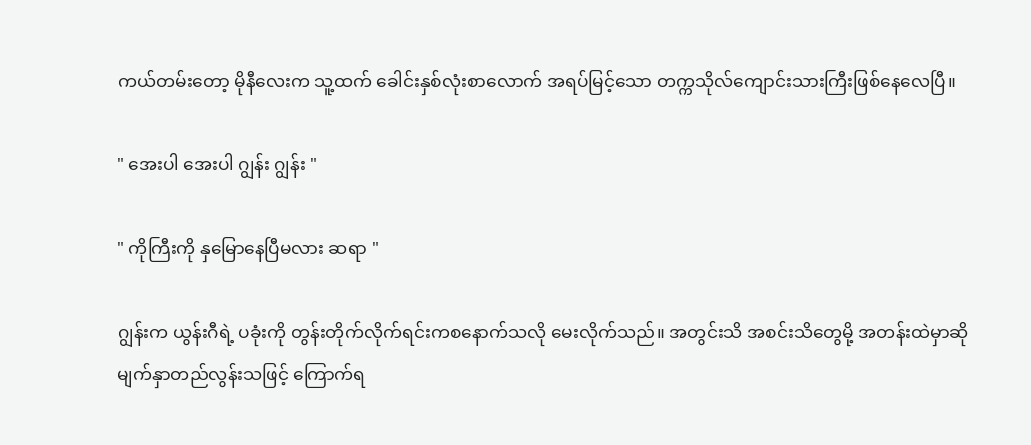ကယ်တမ်းတော့ မိုနီလေးက သူ့ထက် ခေါင်းနှစ်လုံးစာလောက် အရပ်မြင့်သော တက္ကသိုလ်ကျောင်းသားကြီးဖြစ်နေလေပြီ။

" အေးပါ အေးပါ ဂျွန်း ဂျွန်း "

" ကိုကြီးကို နှမြောနေပြီမလား ဆရာ "

ဂျွန်းက ယွန်းဂီရဲ့ ပခုံးကို တွန်းတိုက်လိုက်ရင်းကစနောက်သလို မေးလိုက်သည်။ အတွင်းသိ အစင်းသိတွေမို့ အတန်းထဲမှာဆို မျက်နှာတည်လွန်းသဖြင့် ကြောက်ရ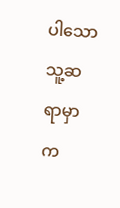ပါသော သူ့ဆရာမှာ က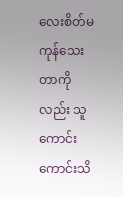လေးစိတ်မကုန်သေးတာကိုလည်း သူကောင်းကောင်းသိ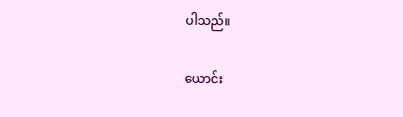ပါသည်။

ယောင်း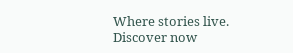Where stories live. Discover now